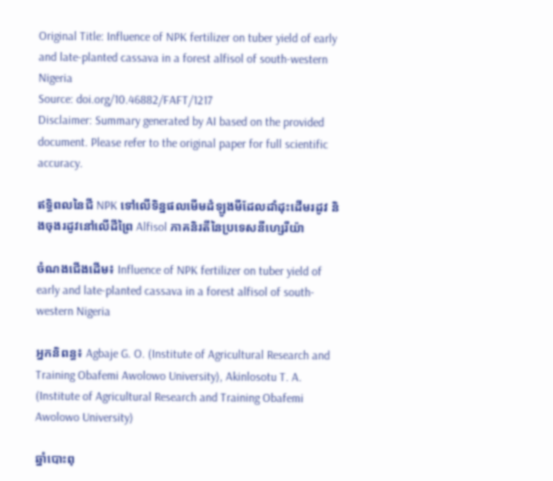Original Title: Influence of NPK fertilizer on tuber yield of early and late-planted cassava in a forest alfisol of south-western Nigeria
Source: doi.org/10.46882/FAFT/1217
Disclaimer: Summary generated by AI based on the provided document. Please refer to the original paper for full scientific accuracy.

ឥទ្ធិពលនៃជី NPK ទៅលើទិន្នផលមើមដំឡូងមីដែលដាំដុះដើមរដូវ និងចុងរដូវនៅលើដីព្រៃ Alfisol ភាគនិរតីនៃប្រទេសនីហ្សេរីយ៉ា

ចំណងជើងដើម៖ Influence of NPK fertilizer on tuber yield of early and late-planted cassava in a forest alfisol of south-western Nigeria

អ្នកនិពន្ធ៖ Agbaje G. O. (Institute of Agricultural Research and Training Obafemi Awolowo University), Akinlosotu T. A. (Institute of Agricultural Research and Training Obafemi Awolowo University)

ឆ្នាំបោះពុ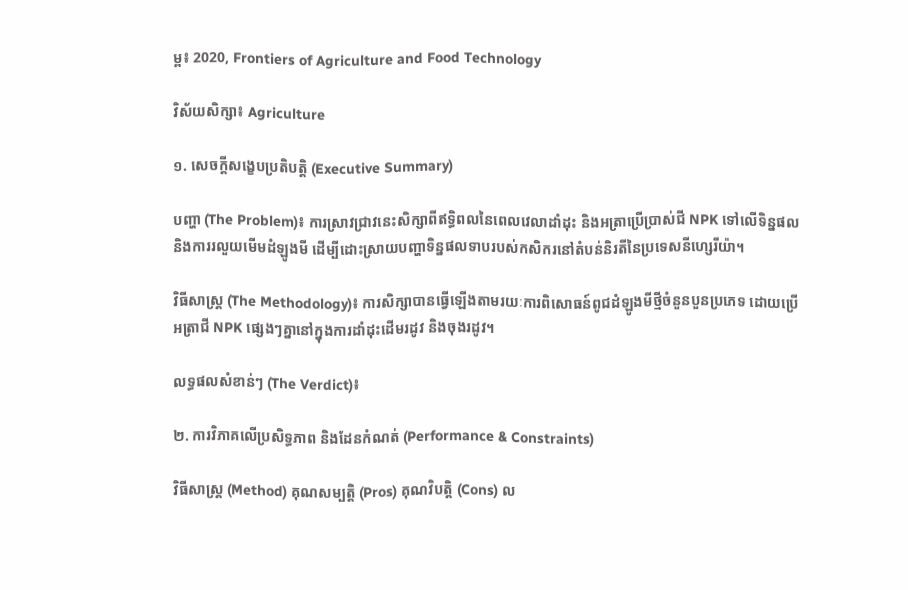ម្ព៖ 2020, Frontiers of Agriculture and Food Technology

វិស័យសិក្សា៖ Agriculture

១. សេចក្តីសង្ខេបប្រតិបត្តិ (Executive Summary)

បញ្ហា (The Problem)៖ ការស្រាវជ្រាវនេះសិក្សាពីឥទ្ធិពលនៃពេលវេលាដាំដុះ និងអត្រាប្រើប្រាស់ជី NPK ទៅលើទិន្នផល និងការរលួយមើមដំឡូងមី ដើម្បីដោះស្រាយបញ្ហាទិន្នផលទាបរបស់កសិករនៅតំបន់និរតីនៃប្រទេសនីហ្សេរីយ៉ា។

វិធីសាស្ត្រ (The Methodology)៖ ការសិក្សាបានធ្វើឡើងតាមរយៈការពិសោធន៍ពូជដំឡូងមីថ្មីចំនួនបួនប្រភេទ ដោយប្រើអត្រាជី NPK ផ្សេងៗគ្នានៅក្នុងការដាំដុះដើមរដូវ និងចុងរដូវ។

លទ្ធផលសំខាន់ៗ (The Verdict)៖

២. ការវិភាគលើប្រសិទ្ធភាព និងដែនកំណត់ (Performance & Constraints)

វិធីសាស្ត្រ (Method) គុណសម្បត្តិ (Pros) គុណវិបត្តិ (Cons) ល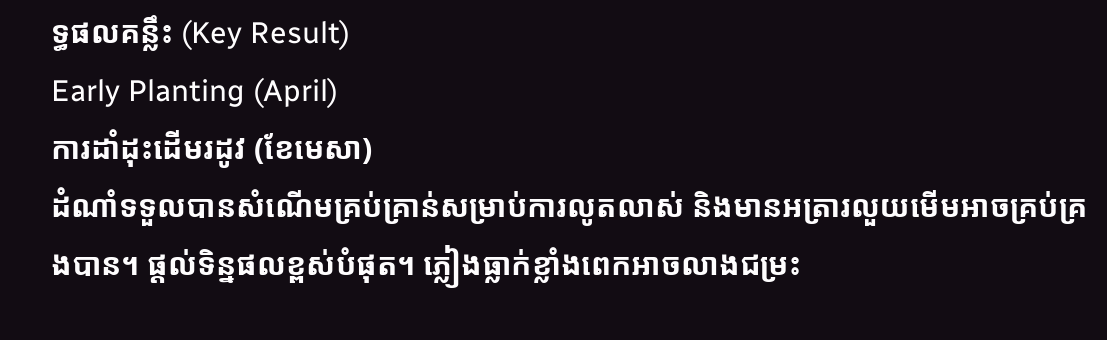ទ្ធផលគន្លឹះ (Key Result)
Early Planting (April)
ការដាំដុះដើមរដូវ (ខែមេសា)
ដំណាំទទួលបានសំណើមគ្រប់គ្រាន់សម្រាប់ការលូតលាស់ និងមានអត្រារលួយមើមអាចគ្រប់គ្រងបាន។ ផ្តល់ទិន្នផលខ្ពស់បំផុត។ ភ្លៀងធ្លាក់ខ្លាំងពេកអាចលាងជម្រះ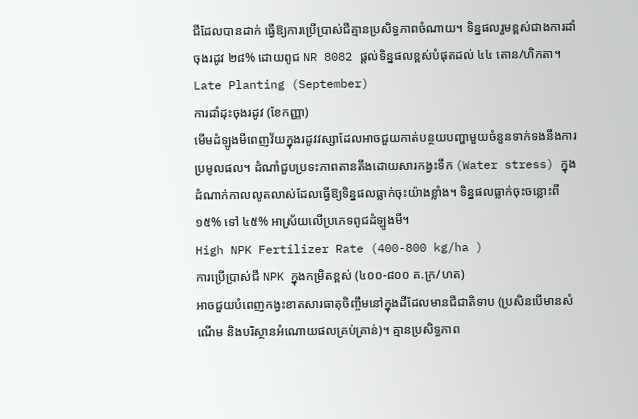ជីដែលបានដាក់ ធ្វើឱ្យការប្រើប្រាស់ជីគ្មានប្រសិទ្ធភាពចំណាយ។ ទិន្នផលរួមខ្ពស់ជាងការដាំចុងរដូវ ២៨% ដោយពូជ NR 8082 ផ្តល់ទិន្នផលខ្ពស់បំផុតដល់ ៤៤ តោន/ហិកតា។
Late Planting (September)
ការដាំដុះចុងរដូវ (ខែកញ្ញា)
មើមដំឡូងមីពេញវ័យក្នុងរដូវវស្សាដែលអាចជួយកាត់បន្ថយបញ្ហាមួយចំនួនទាក់ទងនឹងការប្រមូលផល។ ដំណាំជួបប្រទះភាពតានតឹងដោយសារកង្វះទឹក (Water stress) ក្នុងដំណាក់កាលលូតលាស់ដែលធ្វើឱ្យទិន្នផលធ្លាក់ចុះយ៉ាងខ្លាំង។ ទិន្នផលធ្លាក់ចុះចន្លោះពី ១៥% ទៅ ៤៥% អាស្រ័យលើប្រភេទពូជដំឡូងមី។
High NPK Fertilizer Rate (400-800 kg/ha )
ការប្រើប្រាស់ជី NPK ក្នុងកម្រិតខ្ពស់ (៤០០-៨០០ គ.ក្រ/ហត)
អាចជួយបំពេញកង្វះខាតសារធាតុចិញ្ចឹមនៅក្នុងដីដែលមានជីជាតិទាប (ប្រសិនបើមានសំណើម និងបរិស្ថានអំណោយផលគ្រប់គ្រាន់)។ គ្មានប្រសិទ្ធភាព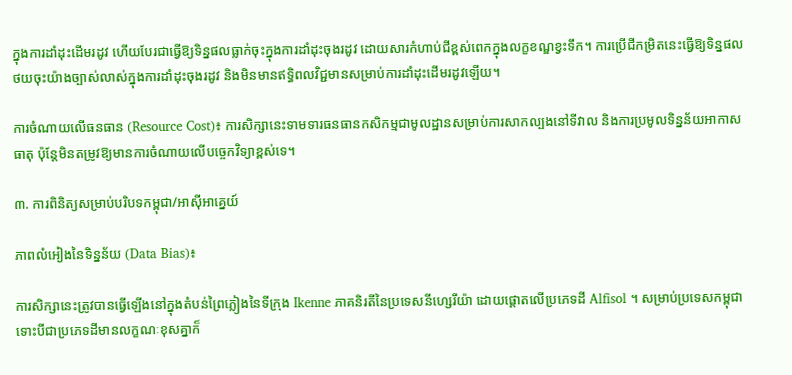ក្នុងការដាំដុះដើមរដូវ ហើយបែរជាធ្វើឱ្យទិន្នផលធ្លាក់ចុះក្នុងការដាំដុះចុងរដូវ ដោយសារកំហាប់ជីខ្ពស់ពេកក្នុងលក្ខខណ្ឌខ្វះទឹក។ ការប្រើជីកម្រិតនេះធ្វើឱ្យទិន្នផលថយចុះយ៉ាងច្បាស់លាស់ក្នុងការដាំដុះចុងរដូវ និងមិនមានឥទ្ធិពលវិជ្ជមានសម្រាប់ការដាំដុះដើមរដូវឡើយ។

ការចំណាយលើធនធាន (Resource Cost)៖ ការសិក្សានេះទាមទារធនធានកសិកម្មជាមូលដ្ឋានសម្រាប់ការសាកល្បងនៅទីវាល និងការប្រមូលទិន្នន័យអាកាសធាតុ ប៉ុន្តែមិនតម្រូវឱ្យមានការចំណាយលើបច្ចេកវិទ្យាខ្ពស់ទេ។

៣. ការពិនិត្យសម្រាប់បរិបទកម្ពុជា/អាស៊ីអាគ្នេយ៍

ភាពលំអៀងនៃទិន្នន័យ (Data Bias)៖

ការសិក្សានេះត្រូវបានធ្វើឡើងនៅក្នុងតំបន់ព្រៃភ្លៀងនៃទីក្រុង Ikenne ភាគនិរតីនៃប្រទេសនីហ្សេរីយ៉ា ដោយផ្តោតលើប្រភេទដី Alfisol ។ សម្រាប់ប្រទេសកម្ពុជា ទោះបីជាប្រភេទដីមានលក្ខណៈខុសគ្នាក៏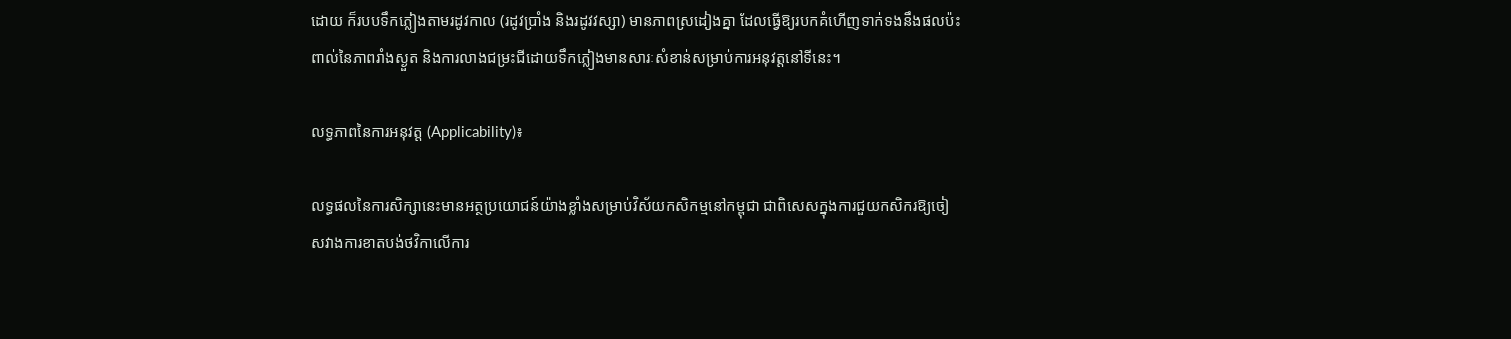ដោយ ក៏របបទឹកភ្លៀងតាមរដូវកាល (រដូវប្រាំង និងរដូវវស្សា) មានភាពស្រដៀងគ្នា ដែលធ្វើឱ្យរបកគំហើញទាក់ទងនឹងផលប៉ះពាល់នៃភាពរាំងស្ងួត និងការលាងជម្រះជីដោយទឹកភ្លៀងមានសារៈសំខាន់សម្រាប់ការអនុវត្តនៅទីនេះ។

លទ្ធភាពនៃការអនុវត្ត (Applicability)៖

លទ្ធផលនៃការសិក្សានេះមានអត្ថប្រយោជន៍យ៉ាងខ្លាំងសម្រាប់វិស័យកសិកម្មនៅកម្ពុជា ជាពិសេសក្នុងការជួយកសិករឱ្យចៀសវាងការខាតបង់ថវិកាលើការ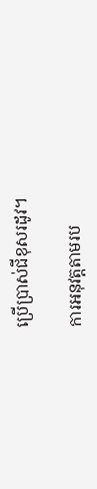ប្រើប្រាស់ជីខុសរដូវ។

ការអនុវត្តតាមរប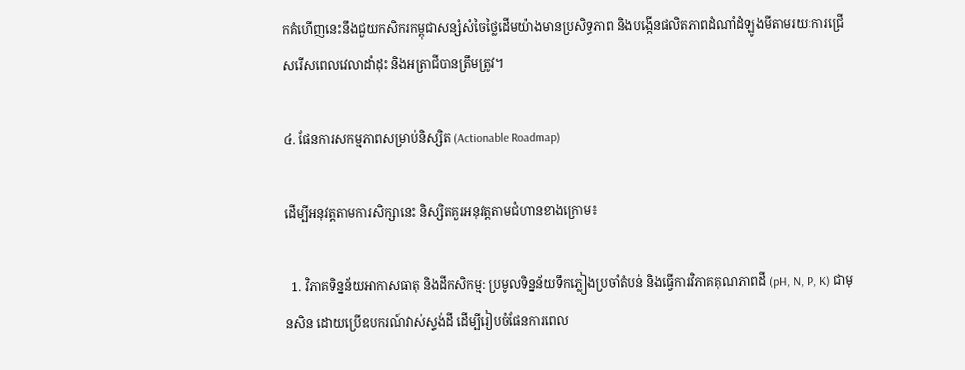កគំហើញនេះនឹងជួយកសិករកម្ពុជាសន្សំសំចៃថ្លៃដើមយ៉ាងមានប្រសិទ្ធភាព និងបង្កើនផលិតភាពដំណាំដំឡូងមីតាមរយៈការជ្រើសរើសពេលវេលាដាំដុះ និងអត្រាជីបានត្រឹមត្រូវ។

៤. ផែនការសកម្មភាពសម្រាប់និស្សិត (Actionable Roadmap)

ដើម្បីអនុវត្តតាមការសិក្សានេះ និស្សិតគួរអនុវត្តតាមជំហានខាងក្រោម៖

  1. វិភាគទិន្នន័យអាកាសធាតុ និងដីកសិកម្ម: ប្រមូលទិន្នន័យទឹកភ្លៀងប្រចាំតំបន់ និងធ្វើការវិភាគគុណភាពដី (pH, N, P, K) ជាមុនសិន ដោយប្រើឧបករណ៍វាស់ស្ទង់ដី ដើម្បីរៀបចំផែនការពេល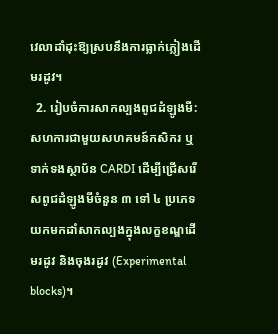វេលាដាំដុះឱ្យស្របនឹងការធ្លាក់ភ្លៀងដើមរដូវ។
  2. រៀបចំការសាកល្បងពូជដំឡូងមី: សហការជាមួយសហគមន៍កសិករ ឬទាក់ទងស្ថាប័ន CARDI ដើម្បីជ្រើសរើសពូជដំឡូងមីចំនួន ៣ ទៅ ៤ ប្រភេទ យកមកដាំសាកល្បងក្នុងលក្ខខណ្ឌដើមរដូវ និងចុងរដូវ (Experimental blocks)។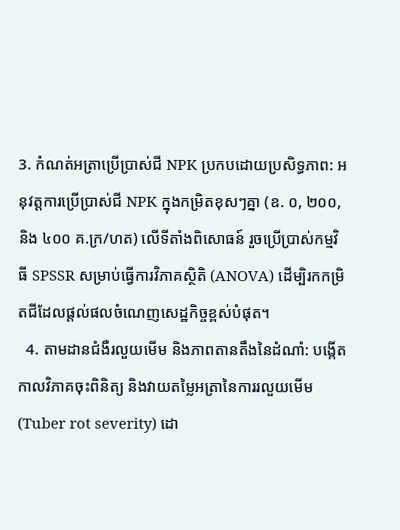3. កំណត់អត្រាប្រើប្រាស់ជី NPK ប្រកបដោយប្រសិទ្ធភាព: អនុវត្តការប្រើប្រាស់ជី NPK ក្នុងកម្រិតខុសៗគ្នា (ឧ. ០, ២០០, និង ៤០០ គ.ក្រ/ហត) លើទីតាំងពិសោធន៍ រួចប្រើប្រាស់កម្មវិធី SPSSR សម្រាប់ធ្វើការវិភាគស្ថិតិ (ANOVA) ដើម្បិរកកម្រិតជីដែលផ្តល់ផលចំណេញសេដ្ឋកិច្ចខ្ពស់បំផុត។
  4. តាមដានជំងឺរលួយមើម និងភាពតានតឹងនៃដំណាំ: បង្កើតកាលវិភាគចុះពិនិត្យ និងវាយតម្លៃអត្រានៃការរលួយមើម (Tuber rot severity) ដោ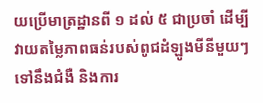យប្រើមាត្រដ្ឋានពី ១ ដល់ ៥ ជាប្រចាំ ដើម្បីវាយតម្លៃភាពធន់របស់ពូជដំឡូងមីនីមួយៗទៅនឹងជំងឺ និងការ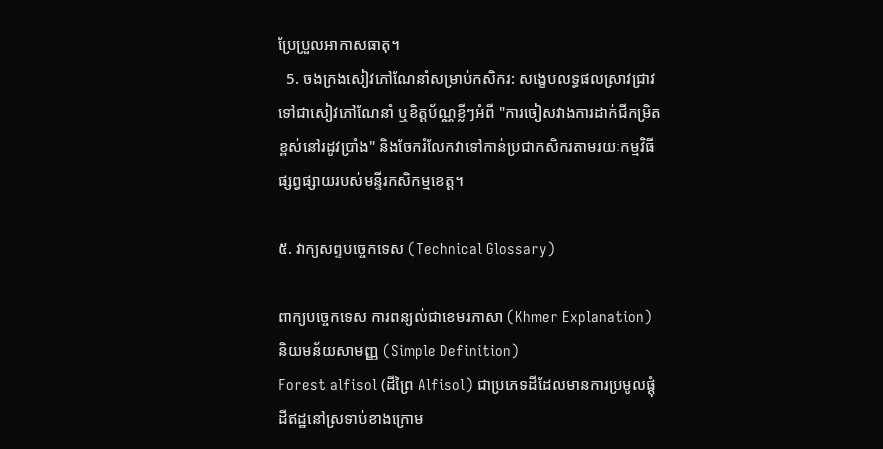ប្រែប្រួលអាកាសធាតុ។
  5. ចងក្រងសៀវភៅណែនាំសម្រាប់កសិករ: សង្ខេបលទ្ធផលស្រាវជ្រាវទៅជាសៀវភៅណែនាំ ឬខិត្តប័ណ្ណខ្លីៗអំពី "ការចៀសវាងការដាក់ជីកម្រិតខ្ពស់នៅរដូវប្រាំង" និងចែករំលែកវាទៅកាន់ប្រជាកសិករតាមរយៈកម្មវិធីផ្សព្វផ្សាយរបស់មន្ទីរកសិកម្មខេត្ត។

៥. វាក្យសព្ទបច្ចេកទេស (Technical Glossary)

ពាក្យបច្ចេកទេស ការពន្យល់ជាខេមរភាសា (Khmer Explanation) និយមន័យសាមញ្ញ (Simple Definition)
Forest alfisol (ដីព្រៃ Alfisol) ជាប្រភេទដីដែលមានការប្រមូលផ្តុំដីឥដ្ឋនៅស្រទាប់ខាងក្រោម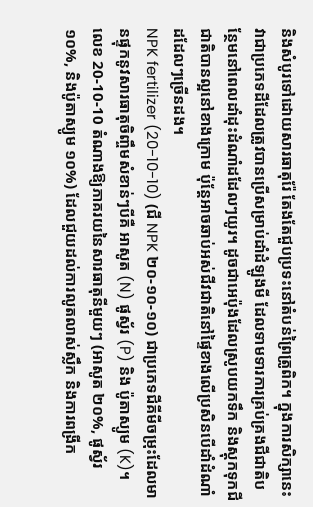និងសំបូរទៅដោយសារធាតុរ៉ែ តែងតែជួបប្រទះនៅតំបន់ព្រៃត្រូពិក។ ក្នុងការសិក្សានេះ វាជាប្រភេទដីដែលត្រូវបានប្រើសម្រាប់ដាំដំឡូងមី ដែលទាមទារការគ្រប់គ្រងជីជាតិបន្ថែមនៅពេលដាំដុះដំណាំដដែលៗយូរ។ ដូចជាអេប៉ុងដែលស្រូបយកទឹក និងស្តុកទុកជីជាតិបានល្អនៅខាងក្រោម ប៉ុន្តែអាចឆាប់អស់ជីវជាតិនៅផ្ទៃខាងលើប្រសិនបើដាំដំណាំដដែលៗច្រើនដង។
NPK fertilizer (20-10-10) (ជី NPK ២០-១០-១០) ជាប្រភេទជីគីមីចម្រុះដែលមានផ្ទុកនូវសារធាតុចិញ្ចឹមសំខាន់ៗបីគឺ អាសូត (N) ផូស្វ័រ (P) និង ប៉ូតាស្យូម (K)។ លេខ 20-10-10 តំណាងឱ្យភាគរយនៃសារធាតុនីមួយៗ (អាសូត ២០%, ផូស្វ័រ ១០%, និងប៉ូតាស្យូម ១០%) ដែលជួយដល់ការលូតលាស់ស្លឹក និងការពង្រីក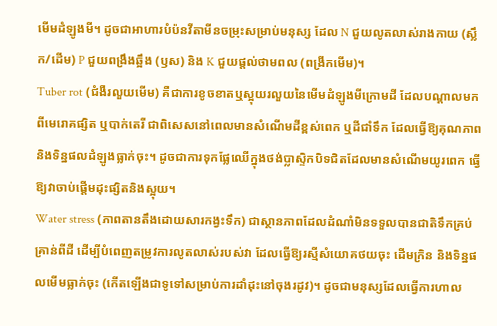មើមដំឡូងមី។ ដូចជាអាហារបំប៉នវីតាមីនចម្រុះសម្រាប់មនុស្ស ដែល N ជួយលូតលាស់រាងកាយ (ស្លឹក/ដើម) P ជួយពង្រឹងឆ្អឹង (ឫស) និង K ជួយផ្តល់ថាមពល (ពង្រីកមើម)។
Tuber rot (ជំងឺរលួយមើម) គឺជាការខូចខាតឬស្អុយរលួយនៃមើមដំឡូងមីក្រោមដី ដែលបណ្តាលមកពីមេរោគផ្សិត ឬបាក់តេរី ជាពិសេសនៅពេលមានសំណើមដីខ្ពស់ពេក ឬដីជាំទឹក ដែលធ្វើឱ្យគុណភាព និងទិន្នផលដំឡូងធ្លាក់ចុះ។ ដូចជាការទុកផ្លែឈើក្នុងថង់ប្លាស្ទិកបិទជិតដែលមានសំណើមយូរពេក ធ្វើឱ្យវាចាប់ផ្តើមដុះផ្សិតនិងស្អុយ។
Water stress (ភាពតានតឹងដោយសារកង្វះទឹក) ជាស្ថានភាពដែលដំណាំមិនទទួលបានជាតិទឹកគ្រប់គ្រាន់ពីដី ដើម្បីបំពេញតម្រូវការលូតលាស់របស់វា ដែលធ្វើឱ្យរស្មីសំយោគថយចុះ ដើមក្រិន និងទិន្នផលមើមធ្លាក់ចុះ (កើតឡើងជាទូទៅសម្រាប់ការដាំដុះនៅចុងរដូវ)។ ដូចជាមនុស្សដែលធ្វើការហាល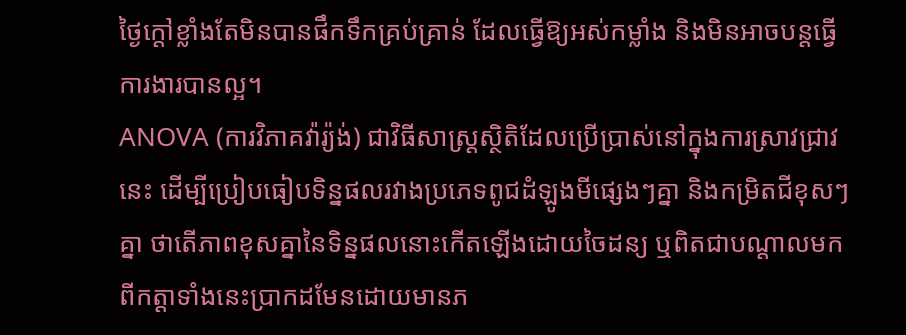ថ្ងៃក្តៅខ្លាំងតែមិនបានផឹកទឹកគ្រប់គ្រាន់ ដែលធ្វើឱ្យអស់កម្លាំង និងមិនអាចបន្តធ្វើការងារបានល្អ។
ANOVA (ការវិភាគវ៉ារ្យ៉ង់) ជាវិធីសាស្ត្រស្ថិតិដែលប្រើប្រាស់នៅក្នុងការស្រាវជ្រាវនេះ ដើម្បីប្រៀបធៀបទិន្នផលរវាងប្រភេទពូជដំឡូងមីផ្សេងៗគ្នា និងកម្រិតជីខុសៗគ្នា ថាតើភាពខុសគ្នានៃទិន្នផលនោះកើតឡើងដោយចៃដន្យ ឬពិតជាបណ្តាលមកពីកត្តាទាំងនេះប្រាកដមែនដោយមានភ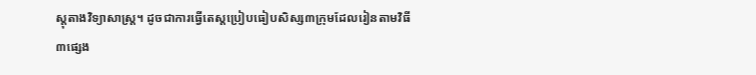ស្តុតាងវិទ្យាសាស្ត្រ។ ដូចជាការធ្វើតេស្តប្រៀបធៀបសិស្ស៣ក្រុមដែលរៀនតាមវិធី៣ផ្សេង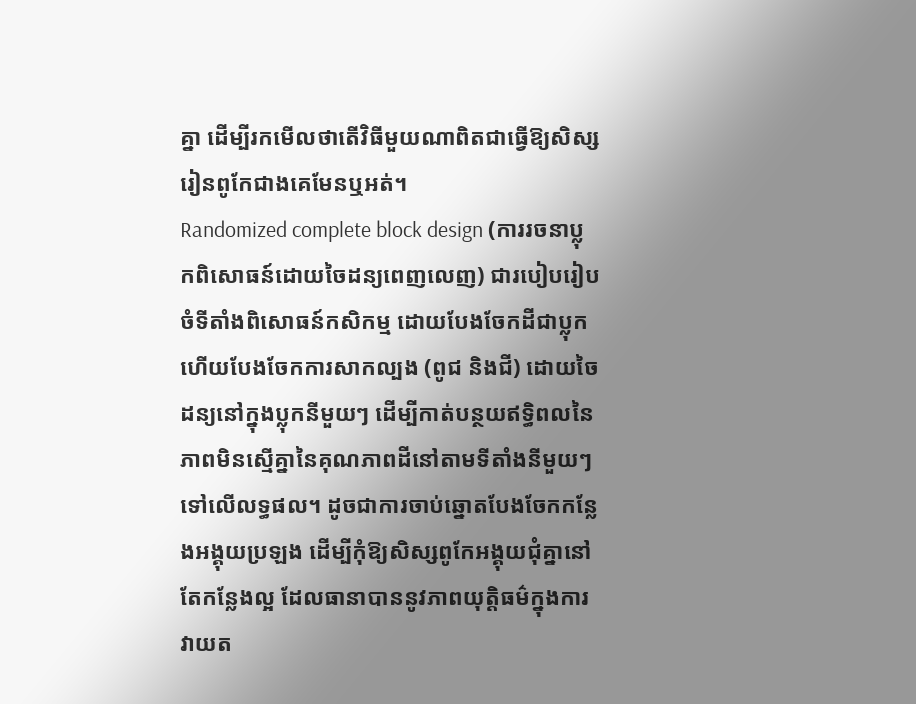គ្នា ដើម្បីរកមើលថាតើវិធីមួយណាពិតជាធ្វើឱ្យសិស្សរៀនពូកែជាងគេមែនឬអត់។
Randomized complete block design (ការរចនាប្លុកពិសោធន៍ដោយចៃដន្យពេញលេញ) ជារបៀបរៀបចំទីតាំងពិសោធន៍កសិកម្ម ដោយបែងចែកដីជាប្លុក ហើយបែងចែកការសាកល្បង (ពូជ និងជី) ដោយចៃដន្យនៅក្នុងប្លុកនីមួយៗ ដើម្បីកាត់បន្ថយឥទ្ធិពលនៃភាពមិនស្មើគ្នានៃគុណភាពដីនៅតាមទីតាំងនីមួយៗទៅលើលទ្ធផល។ ដូចជាការចាប់ឆ្នោតបែងចែកកន្លែងអង្គុយប្រឡង ដើម្បីកុំឱ្យសិស្សពូកែអង្គុយជុំគ្នានៅតែកន្លែងល្អ ដែលធានាបាននូវភាពយុត្តិធម៌ក្នុងការវាយត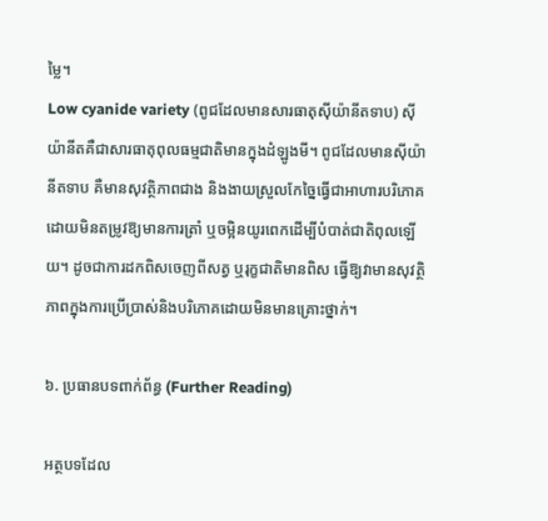ម្លៃ។
Low cyanide variety (ពូជដែលមានសារធាតុស៊ីយ៉ានីតទាប) ស៊ីយ៉ានីតគឺជាសារធាតុពុលធម្មជាតិមានក្នុងដំឡូងមី។ ពូជដែលមានស៊ីយ៉ានីតទាប គឺមានសុវត្ថិភាពជាង និងងាយស្រួលកែច្នៃធ្វើជាអាហារបរិភោគ ដោយមិនតម្រូវឱ្យមានការត្រាំ ឬចម្អិនយូរពេកដើម្បីបំបាត់ជាតិពុលឡើយ។ ដូចជាការដកពិសចេញពីសត្វ ឬរុក្ខជាតិមានពិស ធ្វើឱ្យវាមានសុវត្ថិភាពក្នុងការប្រើប្រាស់និងបរិភោគដោយមិនមានគ្រោះថ្នាក់។

៦. ប្រធានបទពាក់ព័ន្ធ (Further Reading)

អត្ថបទដែល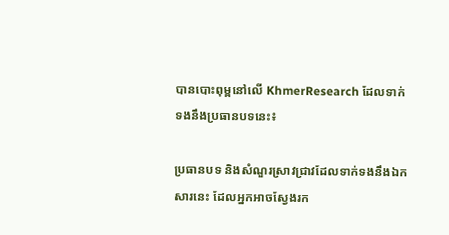បានបោះពុម្ពនៅលើ KhmerResearch ដែលទាក់ទងនឹងប្រធានបទនេះ៖

ប្រធានបទ និងសំណួរស្រាវជ្រាវដែលទាក់ទងនឹងឯកសារនេះ ដែលអ្នកអាចស្វែងរក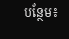បន្ថែម៖